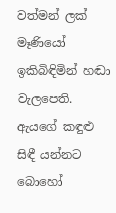වත්මන් ලක් මෑණියෝ ඉකිබිඳිමින් හඬා වැලපෙති. ඇයගේ කඳුළු සිඳී යන්නට බොහෝ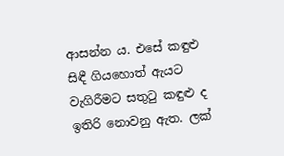ආසන්න ය. එසේ කඳුළු සිඳී ගියහොත් ඇයට වැගිරීමට සතුටු කඳුළු ද ඉතිරි නොවනු ඇත. ලක්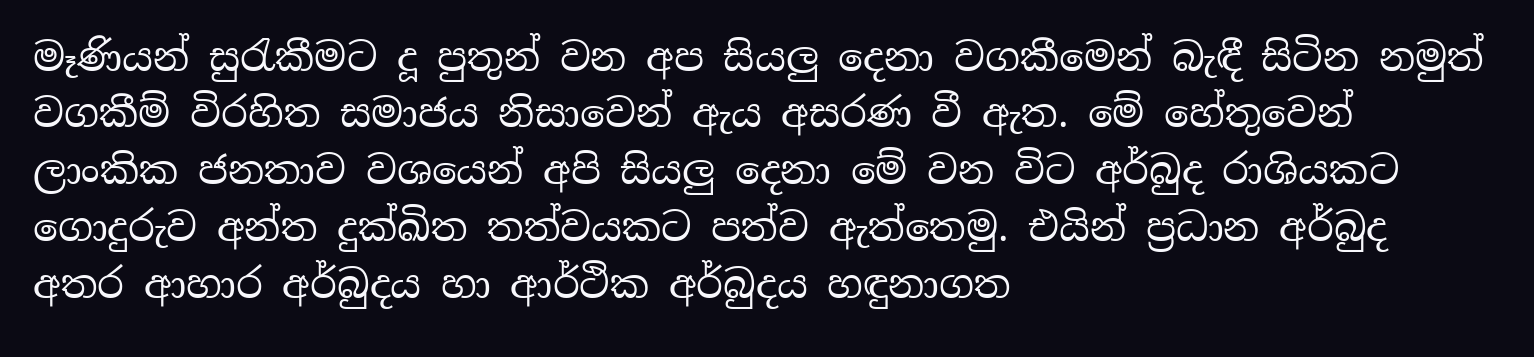මෑණියන් සුරැකීමට දූ පුතුන් වන අප සියලු දෙනා වගකීමෙන් බැඳී සිටින නමුත් වගකීම් විරහිත සමාජය නිසාවෙන් ඇය අසරණ වී ඇත. මේ හේතුවෙන් ලාංකික ජනතාව වශයෙන් අපි සියලු දෙනා මේ වන විට අර්බුද රාශියකට ගොදුරුව අන්ත දුක්ඛිත තත්වයකට පත්ව ඇත්තෙමු. එයින් ප්‍රධාන අර්බුද අතර ආහාර අර්බුදය හා ආර්ථික අර්බුදය හඳුනාගත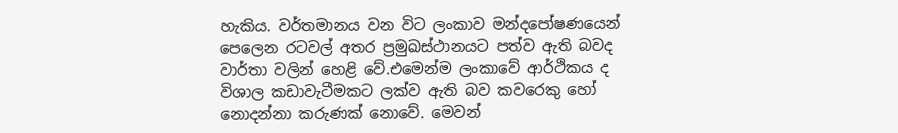හැකිය. වර්තමානය වන විට ලංකාව මන්දපෝෂණයෙන් පෙලෙන රටවල් අතර ප්‍රමුඛස්ථානයට පත්ව ඇති බවද වාර්තා වලින් හෙළි වේ.එමෙන්ම ලංකාවේ ආර්ථිකය ද විශාල කඩාවැටීමකට ලක්ව ඇති බව කවරෙකු හෝ නොදන්නා කරුණක් නොවේ. මෙවන්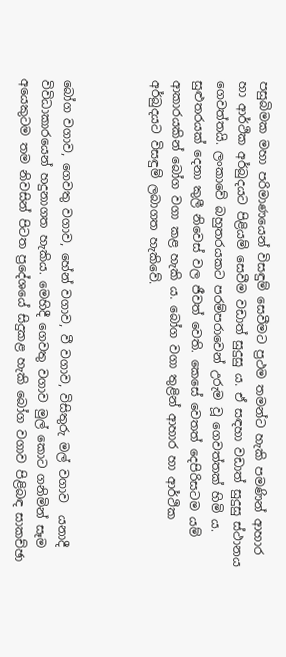පසුබිමක මහා පරිමාණයෙන් විසඳුම් සෙවීමට ප්‍රථම තමන්ට හැකි පමණින් ආහාර හා ආර්ථික අර්බුදයට පිළියම් සෙවීම වඩාත් සුදුසු ය. ඒ සඳහා වඩාත් සුදුසු ස්ථානය ගෙවත්තයි. ලංකාවේ බහුතරයකට පරම්පරාවෙන් උරුම වූ ගෙවත්තක් හිමි ය. සුළුතරයක් දෙනා කුලී නිවෙස් වල ජීවත් වෙති. කෙසේ වෙතත් දෙපිරිසටම යම් ආකාරයකින් බෝග වගා කළ හැකි ය. බෝග වගා තුළින් ආහාර හා ආර්ථික අර්බුදයට විසඳුම් ලබාගත හැකිවේ.



බෝග වගාව, ගෙවතු වගාව, හේන් වගාව, වී වගාව, විසිතුරු මල් වගාව  යනාදී විවිධාකාරයෙන් හදුනාගත හැකිය. මෙහිදී ගෙවතු වගාව මුල් කොට ගනිමින් සෑම අයෙකුටම තම නිවසින් පිටත ප්‍රදේශයේ සිදුකළ හැකි බෝග වගාව පිළිබඳ සාකච්ඡා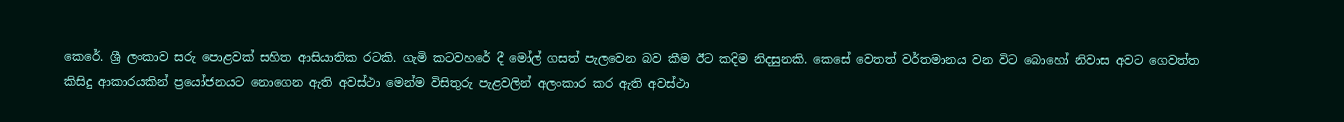කෙරේ. ශ්‍රී ලංකාව සරු පොළවක් සහිත ආසියාතික රටකි. ගැමි කටවහරේ දී මෝල් ගසත් පැලවෙන බව කීම ඊට කදිම නිදසුනකි. කෙසේ වෙතත් වර්තමානය වන විට බොහෝ නිවාස අවට ගෙවත්ත කිසිදු ආකාරයකින් ප්‍රයෝජනයට නොගෙන ඇති අවස්ථා මෙන්ම විසිතුරු පැළවලින් අලංකාර කර ඇති අවස්ථා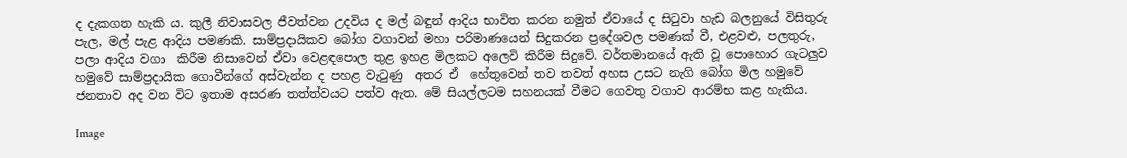ද දැකගත හැකි ය. කුලී නිවාසවල ජීවත්වන උදවිය ද මල් බඳුන් ආදිය භාවිත කරන නමුත් ඒවායේ ද සිටුවා හැඩ බලනුයේ විසිතුරු  පැල, මල් පැළ ආදිය පමණකි. සාම්ප්‍රදායිකව බෝග වගාවන් මහා පරිමාණයෙන් සිදුකරන ප්‍රදේශවල පමණක් වී, එළවළු, පලතුරු, පලා ආදිය වගා  කිරීම නිසාවෙන් ඒවා වෙළඳපොල තුළ ඉහළ මිලකට අලෙවි කිරීම සිදුවේ. වර්තමානයේ ඇති වූ පොහොර ගැටලුව හමුවේ සාම්ප්‍රදායික ගොවීන්ගේ අස්වැන්න ද පහළ වැටුණු  අතර ඒ  හේතුවෙන් තව තවත් අහස උසට නැගි බෝග මිල හමුවේ ජනතාව අද වන විට ඉතාම අසරණ තත්ත්වයට පත්ව ඇත. මේ සියල්ලටම සහනයක් වීමට ගෙවතු වගාව ආරම්භ කළ හැකිය.

Image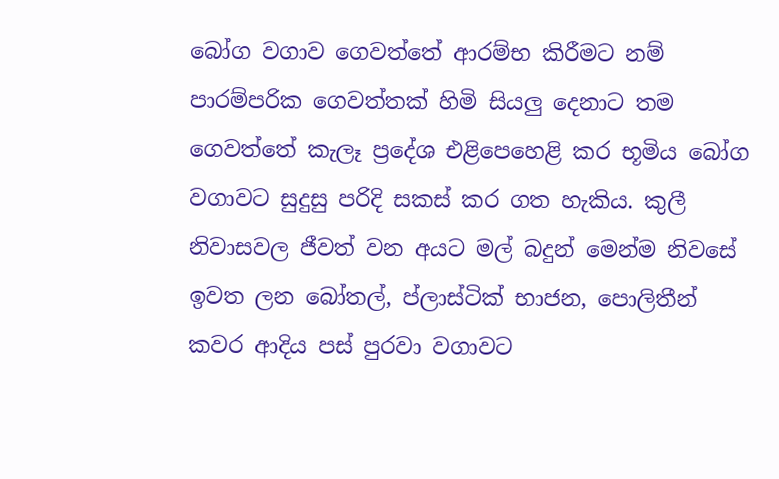බෝග වගාව ගෙවත්තේ ආරම්භ කිරීමට නම් පාරම්පරික ගෙවත්තක් හිමි සියලු දෙනාට තම ගෙවත්තේ කැලෑ ප්‍රදේශ එළිපෙහෙළි කර භූමිය බෝග වගාවට සුදුසු පරිදි සකස් කර ගත හැකිය. කුලී නිවාසවල ජීවත් වන අයට මල් බදුන් මෙන්ම නිවසේ ඉවත ලන බෝතල්, ප්ලාස්ටික් භාජන, පොලිතීන් කවර ආදිය පස් පුරවා වගාවට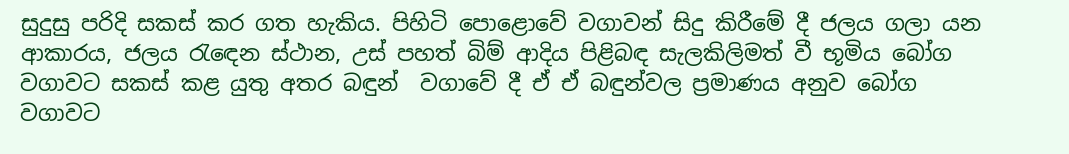සුදුසු පරිදි සකස් කර ගත හැකිය. පිහිටි පොළොවේ වගාවන් සිදු කිරීමේ දී ජලය ගලා යන ආකාරය, ජලය රැඳෙන ස්ථාන, උස් පහත් බිම් ආදිය පිළිබඳ සැලකිලිමත් වී භූමිය බෝග වගාවට සකස් කළ යුතු අතර බඳුන්  වගාවේ දී ඒ ඒ බඳුන්වල ප්‍රමාණය අනුව බෝග වගාවට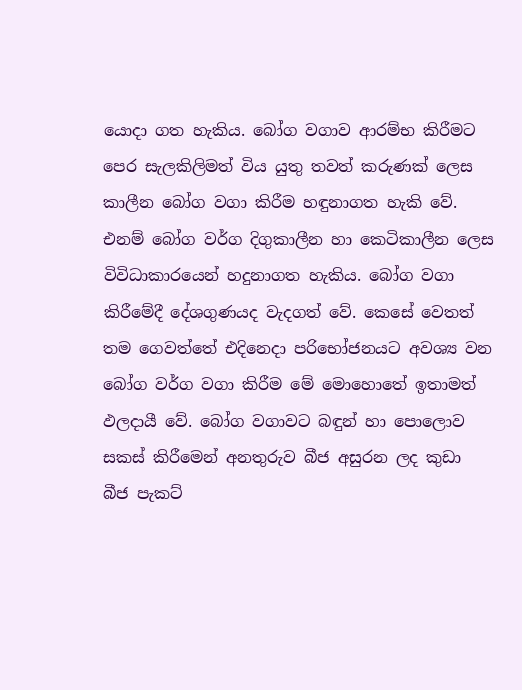යොදා ගත හැකිය. බෝග වගාව ආරම්භ කිරීමට පෙර සැලකිලිමත් විය යුතු තවත් කරුණක් ලෙස කාලීන බෝග වගා කිරීම හඳුනාගත හැකි වේ. එනම් බෝග වර්ග දිගුකාලීන හා කෙටිකාලීන ලෙස විවිධාකාරයෙන් හදුනාගත හැකිය. බෝග වගා කිරීමේදී දේශගුණයද වැදගත් වේ. කෙසේ වෙතත් තම ගෙවත්තේ එදිනෙදා පරිභෝජනයට අවශ්‍ය වන බෝග වර්ග වගා කිරීම මේ මොහොතේ ඉතාමත් ඵලදායී වේ. බෝග වගාවට බඳුන් හා පොලොව සකස් කිරීමෙන් අනතුරුව බීජ අසුරන ලද කුඩා බීජ පැකට්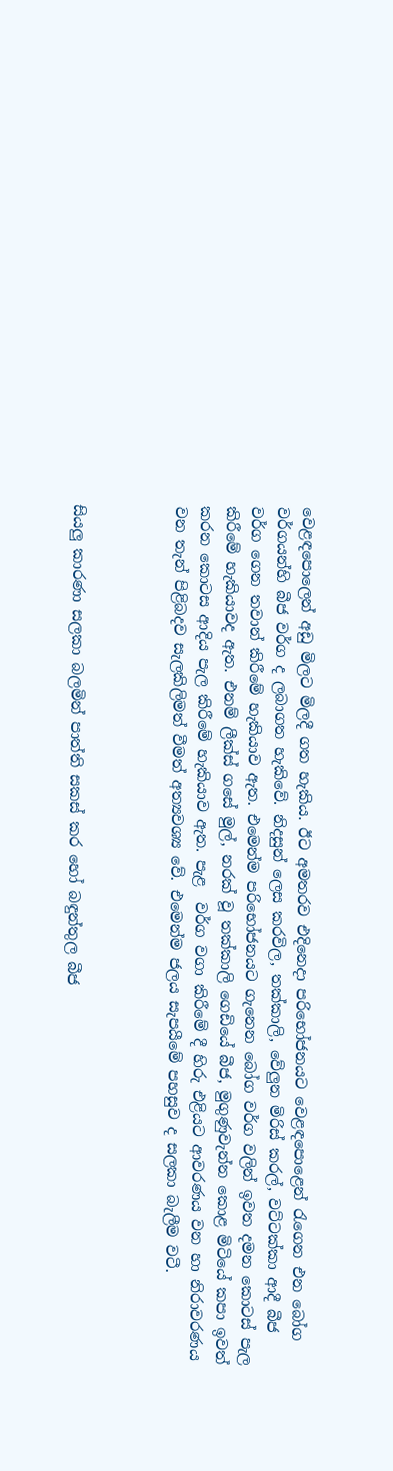වෙළඳපොලෙන් අඩු මිලට මිලදී ගත හැකිය. ඊට අමතරව එදිනෙදා පරිභෝජනයට වෙළඳපොළෙන් රැගෙන එන බෝග වර්ගයන්හි බීජ වර්ග ද ලබාගත හැකිවේ. නිදසුන් ලෙස කරවිල, තක්කාලි, වේලුන මිරිස් කරල්, වට්ටක්කා ආදී බීජ වර්ග ගෙන තවාන් කිරීමේ හැකියාව ඇත. එමෙන්ම පරිභෝජනයට ගැනෙන බෝග වර්ග වලින් ඉවත දමන කොටස් පැල කිරීමේ හැකියාවද ඇත. එනම් ලීක්ස් ගසේ මුල්, නරක් වූ තක්කාලි ගෙඩියේ බීජ, මුගුණුවැන්න කොළ මිටියේ කපා ඉවත් කරන කොටස ආදිය පැල කිරීමේ හැකියාව ඇත. පැළ  වර්ග වගා කිරීමේ දී හිරු එළියට ආවරණය වන හා නිරාවරණය වන තැන් පිළිබදව සැලකිලිමත් වීමත් අත්‍යවශ්‍ය වේ. එමෙන්ම ජලය සැපයීමේ පහසුව ද සලකා බැලීම වටී.



සියලු කාරණා සලකා බලමින් පාත්ති සකස් කර හෝ බඳුන්තුල බීජ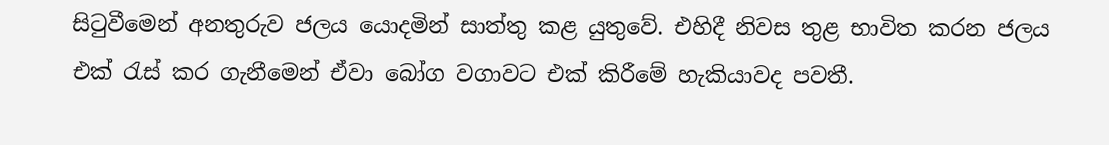සිටුවීමෙන් අනතුරුව ජලය යොදමින් සාත්තු කළ යුතුවේ. එහිදී නිවස තුළ භාවිත කරන ජලය එක් රැස් කර ගැනීමෙන් ඒවා බෝග වගාවට එක් කිරීමේ හැකියාවද පවතී.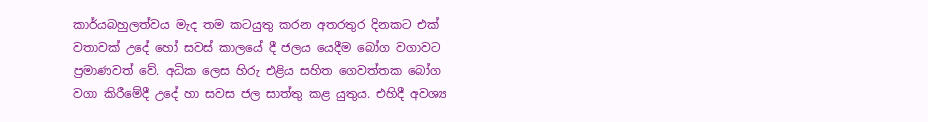කාර්යබහුලත්වය මැද තම කටයුතු කරන අතරතුර දිනකට එක් වතාවක් උදේ හෝ සවස් කාලයේ දී ජලය යෙදීම බෝග වගාවට ප්‍රමාණවත් වේ. අධික ලෙස හිරු එළිය සහිත ගෙවත්තක බෝග වගා කිරීමේදී උදේ හා සවස ජල සාත්තු කළ යුතුය. එහිදී අවශ්‍ය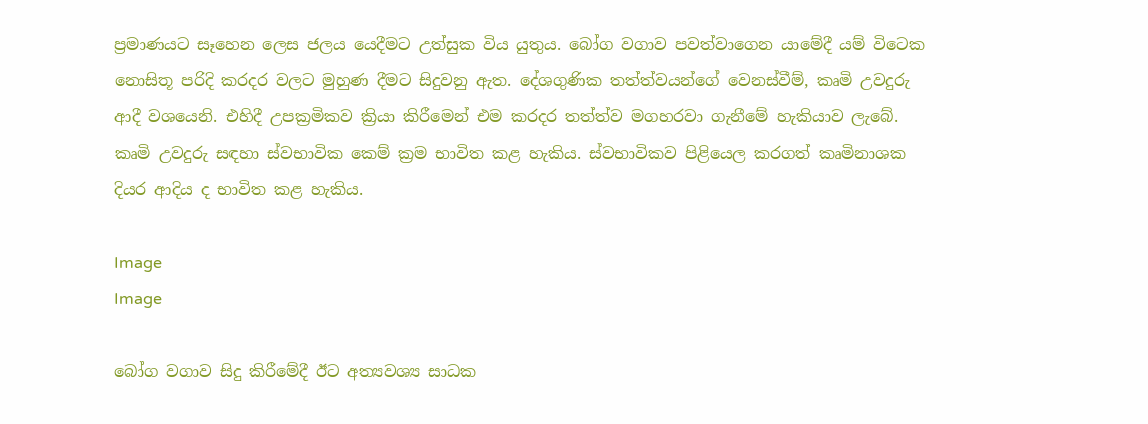ප්‍රමාණයට සෑහෙන ලෙස ජලය යෙදීමට උත්සුක විය යුතුය. බෝග වගාව පවත්වාගෙන යාමේදී යම් විටෙක නොසිතූ පරිදි කරදර වලට මුහුණ දීමට සිදුවනු ඇත. දේශගුණික තත්ත්වයන්ගේ වෙනස්වීම්, කෘමි උවදුරු ආදී වශයෙනි. එහිදී උපක්‍රමිකව ක්‍රියා කිරීමෙන් එම කරදර තත්ත්ව මගහරවා ගැනීමේ හැකියාව ලැබේ. කෘමි උවදුරු සඳහා ස්වභාවික කෙම් ක්‍රම භාවිත කළ හැකිය. ස්වභාවිකව පිළියෙල කරගත් කෘමිනාශක දියර ආදිය ද භාවිත කළ හැකිය.

Image
Image

බෝග වගාව සිදු කිරීමේදී ඊට අත්‍යවශ්‍ය සාධක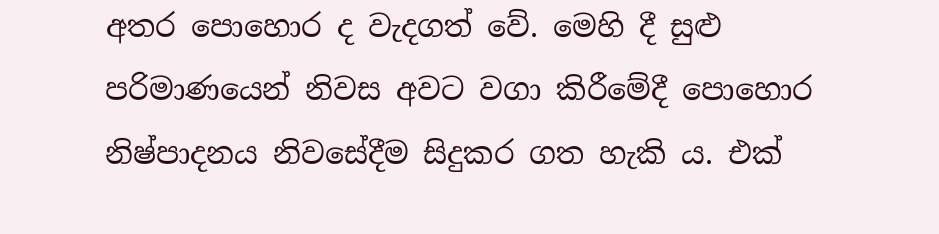අතර පොහොර ද වැදගත් වේ. මෙහි දී සුළු පරිමාණයෙන් නිවස අවට වගා කිරීමේදී පොහොර නිෂ්පාදනය නිවසේදීම සිදුකර ගත හැකි ය. එක්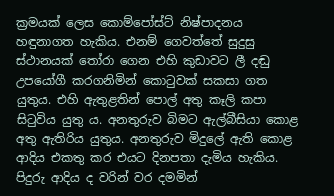ක්‍රමයක් ලෙස කොම්පෝස්ට් නිෂ්පාදනය හඳුනාගත හැකිය. එනම් ගෙවත්තේ සුදුසු ස්ථානයක් තෝරා ගෙන එහි කුඩාවට ලී දඬු උපයෝගී කරගනිමින් කොටුවක් සකසා ගත යුතුය. එහි ඇතුළතින් පොල් අතු කෑලි කපා සිටුවිය යුතු ය. අනතුරුව බිමට ඇල්බීසියා කොළ අතු ඇතිරිය යුතුය. අනතුරුව මිදුලේ ඇති කොළ ආදිය එකතු කර එයට දිනපතා දැමිය හැකිය. පිදුරු ආදිය ද වරින් වර දමමින්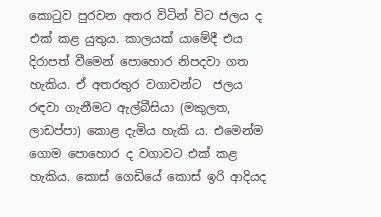කොටුව පුරවන අතර විටින් විට ජලය ද එක් කළ යුතුය. කාලයක් යාමේදී එය දිරාපත් වීමෙන් පොහොර නිපදවා ගත හැකිය. ඒ අතරතුර වගාවන්ට  ජලය රඳවා ගැනීමට ඇල්බීසියා (මකුලත, ලාඩප්පා) කොළ දැමිය හැකි ය. එමෙන්ම ගොම පොහොර ද වගාවට එක් කළ හැකිය. කොස් ගෙඩියේ කොස් ඉරි ආදියද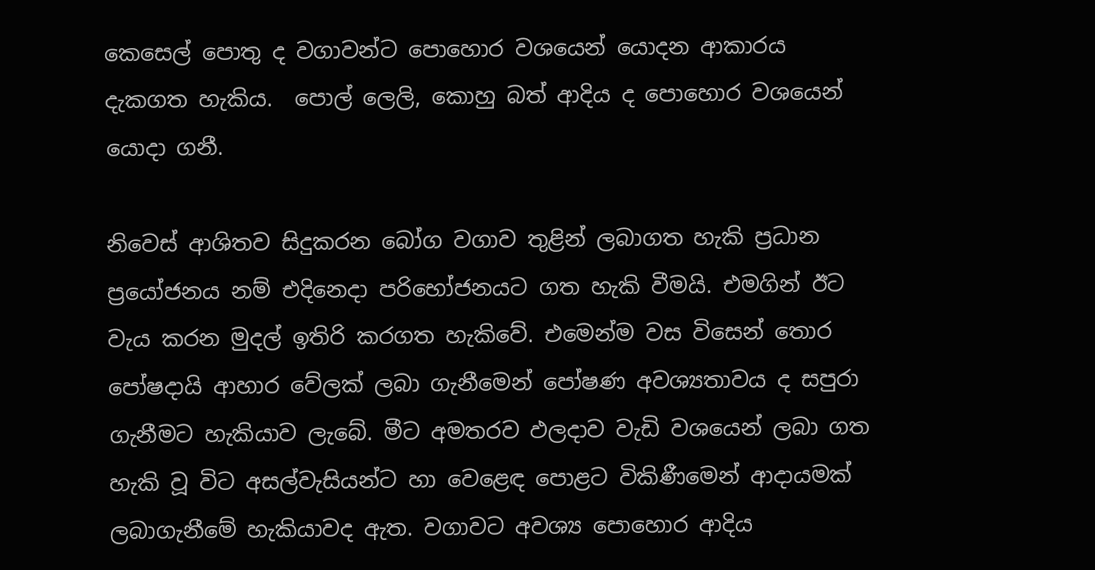කෙසෙල් පොතු ද වගාවන්ට පොහොර වශයෙන් යොදන ආකාරය දැකගත හැකිය.  පොල් ලෙලි, කොහු බත් ආදිය ද පොහොර වශයෙන් යොදා ගනී.

නිවෙස් ආශිතව සිදුකරන බෝග වගාව තුළින් ලබාගත හැකි ප්‍රධාන ප්‍රයෝජනය නම් එදිනෙදා පරිභෝජනයට ගත හැකි වීමයි. එමගින් ඊට වැය කරන මුදල් ඉතිරි කරගත හැකිවේ. එමෙන්ම වස විසෙන් තොර පෝෂදායි ආහාර වේලක් ලබා ගැනීමෙන් පෝෂණ අවශ්‍යතාවය ද සපුරා ගැනීමට හැකියාව ලැබේ. මීට අමතරව ඵලදාව වැඩි වශයෙන් ලබා ගත හැකි වූ විට අසල්වැසියන්ට හා වෙළෙඳ පොළට විකිණීමෙන් ආදායමක් ලබාගැනීමේ හැකියාවද ඇත. වගාවට අවශ්‍ය පොහොර ආදිය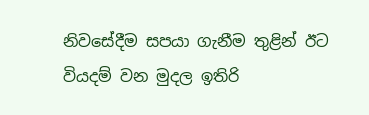නිවසේදීම සපයා ගැනීම තුළින් ඊට වියදම් වන මුදල ඉතිරි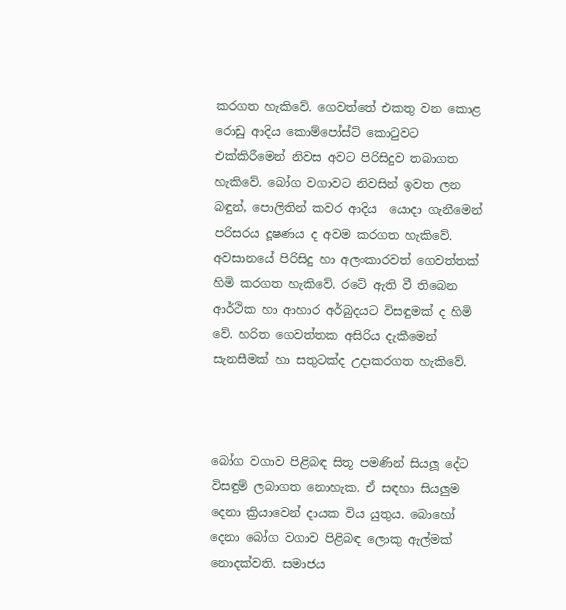කරගත හැකිවේ. ගෙවත්තේ එකතු වන කොළ රොඩු ආදිය කොම්පෝස්ට් කොටුවට එක්කිරීමෙන් නිවස අවට පිරිසිදුව තබාගත හැකිවේ. බෝග වගාවට නිවසින් ඉවත ලන බඳුන්, පොලිතින් කවර ආදිය  යොදා ගැනීමෙන් පරිසරය දූෂණය ද අවම කරගත හැකිවේ. අවසානයේ පිරිසිදු හා අලංකාරවත් ගෙවත්තක් හිමි කරගත හැකිවේ. රටේ ඇති වී තිබෙන ආර්ථික හා ආහාර අර්බුදයට විසඳුමක් ද හිමි වේ. හරිත ගෙවත්තක අසිරිය දැකීමෙන් සැනසීමක් හා සතුටක්ද උදාකරගත හැකිවේ.



බෝග වගාව පිළිබඳ සිතූ පමණින් සියලූ දේට විසඳුම් ලබාගත නොහැක. ඒ සඳහා සියලුම දෙනා ක්‍රියාවෙන් දායක විය යුතුය. බොහෝ දෙනා බෝග වගාව පිළිබඳ ලොකු ඇල්මක් නොදක්වති. සමාජය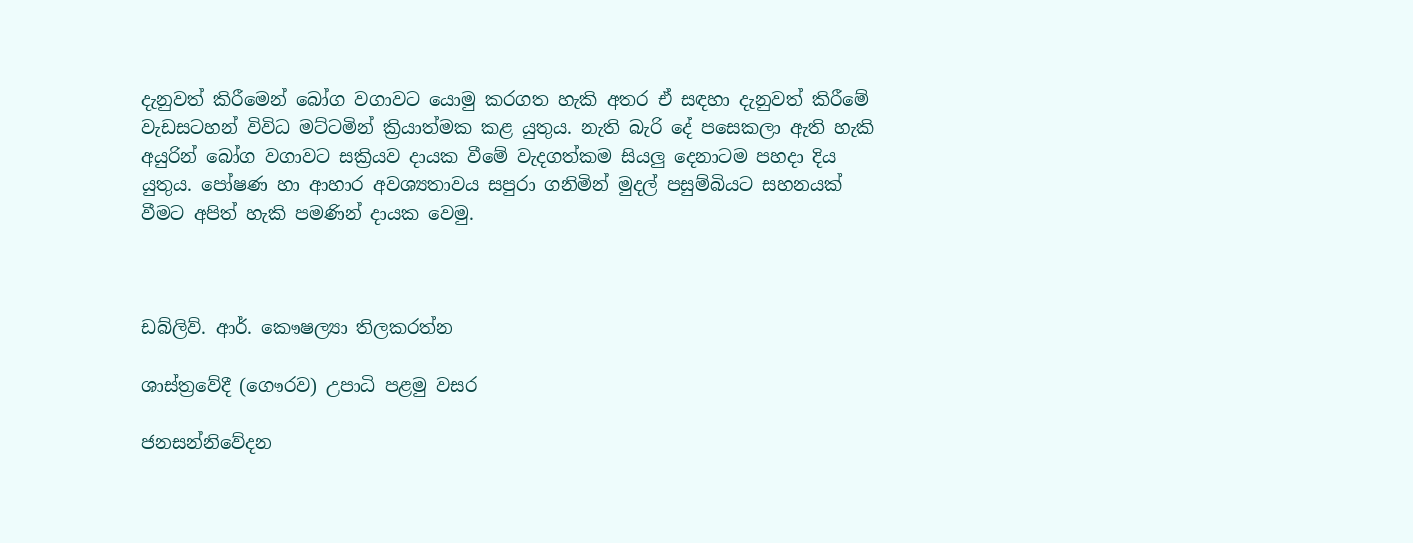දැනුවත් කිරීමෙන් බෝග වගාවට යොමු කරගත හැකි අතර ඒ සඳහා දැනුවත් කිරීමේ වැඩසටහන් විවිධ මට්ටමින් ක්‍රියාත්මක කළ යුතුය. නැති බැරි දේ පසෙකලා ඇති හැකි අයුරින් බෝග වගාවට සක්‍රියව දායක වීමේ වැදගත්කම සියලු දෙනාටම පහදා දිය යුතුය. පෝෂණ හා ආහාර අවශ්‍යතාවය සපුරා ගනිමින් මුදල් පසුම්බියට සහනයක් වීමට අපිත් හැකි පමණින් දායක වෙමු.



ඩබ්ලිව්. ආර්. කෞෂල්‍යා තිලකරත්න

ශාස්ත්‍රවේදී (ගෞරව) උපාධි පළමු වසර

ජනසන්නිවේදන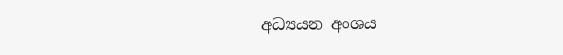අධ්‍යයන අංශය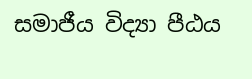සමාජීය විද්‍යා පීඨය